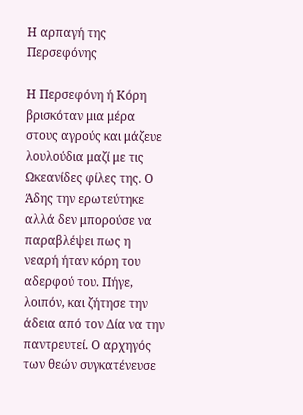Η αρπαγή της Περσεφόνης

Η Περσεφόνη ή Κόρη βρισκόταν μια μέρα στους αγρούς και μάζευε λουλούδια μαζί με τις Ωκεανίδες φίλες της. Ο Άδης την ερωτεύτηκε αλλά δεν μπορούσε να παραβλέψει πως η νεαρή ήταν κόρη του αδερφού του. Πήγε, λοιπόν, και ζήτησε την άδεια από τον Δία να την παντρευτεί. Ο αρχηγός των θεών συγκατένευσε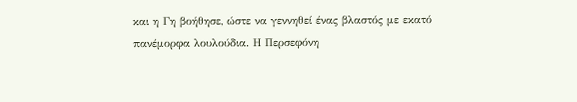και η Γη βοήθησε, ώστε να γεννηθεί ένας βλαστός με εκατό πανέμορφα λουλούδια. Η Περσεφόνη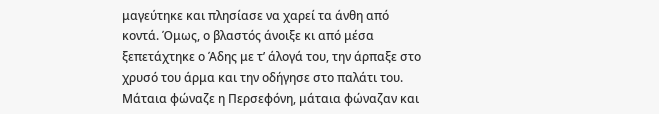μαγεύτηκε και πλησίασε να χαρεί τα άνθη από κοντά. Όμως, ο βλαστός άνοιξε κι από μέσα ξεπετάχτηκε ο Άδης με τ’ άλογά του, την άρπαξε στο χρυσό του άρμα και την οδήγησε στο παλάτι του. Μάταια φώναζε η Περσεφόνη, μάταια φώναζαν και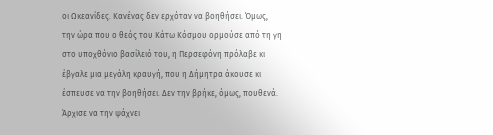οι Ωκεανίδες. Κανένας δεν ερχόταν να βοηθήσει. Όμως, την ώρα που ο θεός του Κάτω Κόσμου ορμούσε από τη γη στο υποχθόνιο βασίλειό του, η Περσεφόνη πρόλαβε κι έβγαλε μια μεγάλη κραυγή, που η Δήμητρα άκουσε κι έσπευσε να την βοηθήσει. Δεν την βρήκε, όμως, πουθενά. Άρχισε να την ψάχνει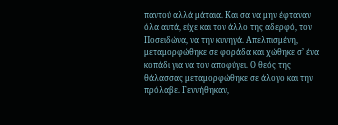παντού αλλά μάταια. Και σα να μην έφταναν όλα αυτά, είχε και τον άλλο της αδερφό, τον Ποσειδώνα, να την κυνηγά. Απελπισμένη, μεταμορφώθηκε σε φοράδα και χώθηκε σ’ ένα κοπάδι για να τον αποφύγει. Ο θεός της θάλασσας μεταμορφώθηκε σε άλογο και την πρόλαβε. Γεννήθηκαν,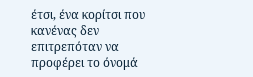έτσι, ένα κορίτσι που κανένας δεν επιτρεπόταν να προφέρει το όνομά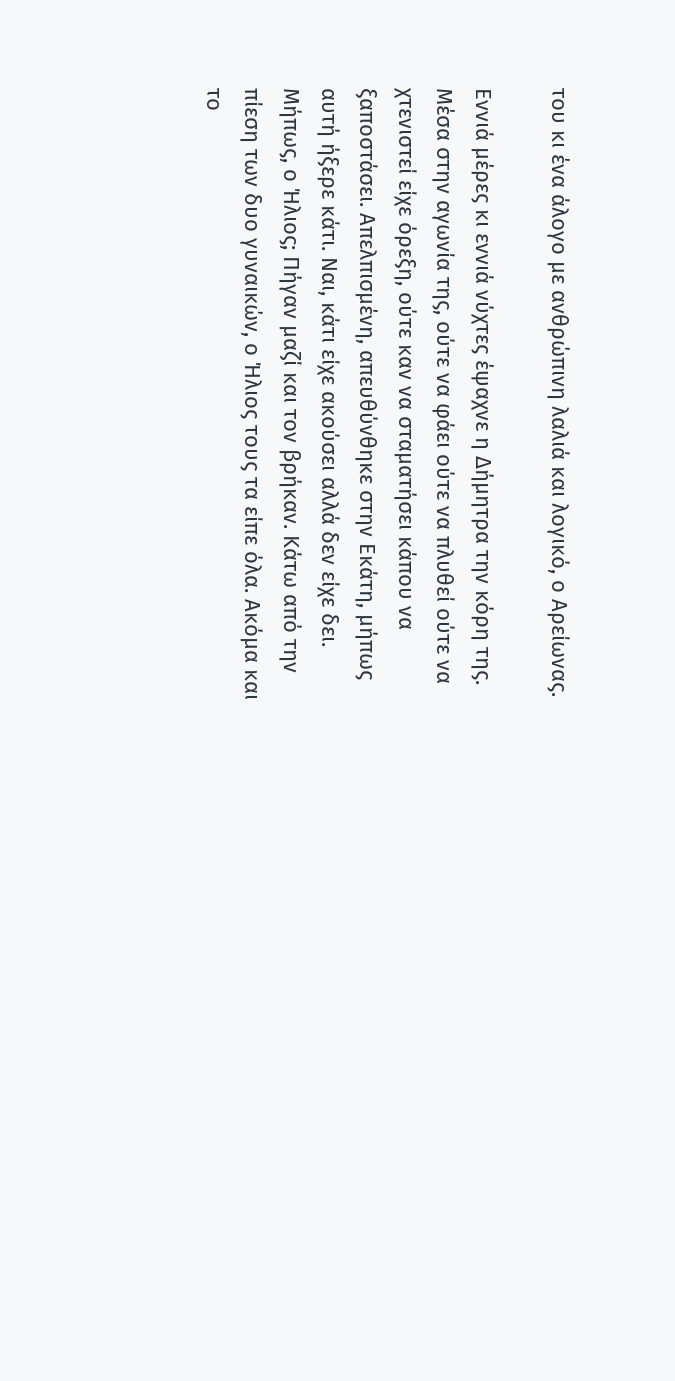του κι ένα άλογο με ανθρώπινη λαλιά και λογικό, ο Αρείωνας.

Εννιά μέρες κι εννιά νύχτες έψαχνε η Δήμητρα την κόρη της. Μέσα στην αγωνία της, ούτε να φάει ούτε να πλυθεί ούτε να χτενιστεί είχε όρεξη, ούτε καν να σταματήσει κάπου να ξαποστάσει. Απελπισμένη, απευθύνθηκε στην Εκάτη, μήπως αυτή ήξερε κάτι. Ναι, κάτι είχε ακούσει αλλά δεν είχε δει. Μήπως, ο Ήλιος; Πήγαν μαζί και τον βρήκαν. Κάτω από την πίεση των δυο γυναικών, ο Ήλιος τους τα είπε όλα. Ακόμα και το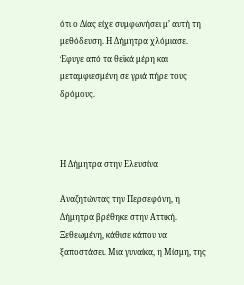ότι ο Δίας είχε συμφωνήσει μ’ αυτή τη μεθόδευση. Η Δήμητρα χλόμιασε. Έφυγε από τα θεϊκά μέρη και μεταμφιεσμένη σε γριά πήρε τους δρόμους.



Η Δήμητρα στην Ελευσίνα

Αναζητώντας την Περσεφόνη, η Δήμητρα βρέθηκε στην Αττική. Ξεθεωμένη, κάθισε κάπου να ξαποστάσει. Μια γυναίκα, η Μίσμη, της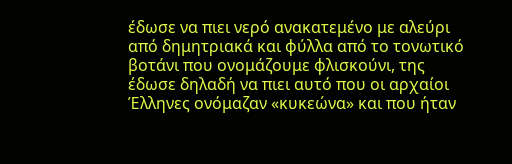έδωσε να πιει νερό ανακατεμένο με αλεύρι από δημητριακά και φύλλα από το τονωτικό βοτάνι που ονομάζουμε φλισκούνι, της έδωσε δηλαδή να πιει αυτό που οι αρχαίοι Έλληνες ονόμαζαν «κυκεώνα» και που ήταν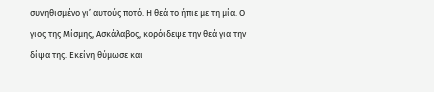συνηθισμένο γι’ αυτούς ποτό. Η θεά το ήπιε με τη μία. Ο γιος της Μίσμης, Ασκάλαβος, κορόιδεψε την θεά για την δίψα της. Εκείνη θύμωσε και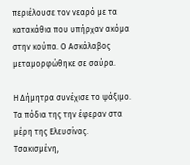περιέλουσε τον νεαρό με τα κατακάθια που υπήρχαν ακόμα στην κούπα. Ο Ασκάλαβος μεταμορφώθηκε σε σαύρα.

Η Δήμητρα συνέχισε το ψάξιμο. Τα πόδια της την έφεραν στα μέρη της Ελευσίνας. Τσακισμένη,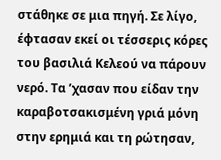στάθηκε σε μια πηγή. Σε λίγο, έφτασαν εκεί οι τέσσερις κόρες του βασιλιά Κελεού να πάρουν νερό. Τα ’χασαν που είδαν την καραβοτσακισμένη γριά μόνη στην ερημιά και τη ρώτησαν,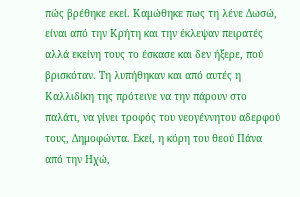πώς βρέθηκε εκεί. Καμώθηκε πως τη λένε Δωσώ, είναι από την Κρήτη και την έκλεψαν πειρατές αλλά εκείνη τους το έσκασε και δεν ήξερε, πού βρισκόταν. Τη λυπήθηκαν και από αυτές η Καλλιδίκη της πρότεινε να την πάρουν στο παλάτι, να γίνει τροφός του νεογέννητου αδερφού τους, Δημοφώντα. Εκεί, η κόρη του θεού Πάνα από την Ηχώ,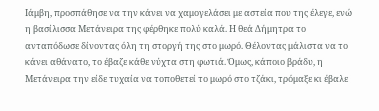Ιάμβη, προσπάθησε να την κάνει να χαμογελάσει με αστεία που της έλεγε, ενώ η βασίλισσα Μετάνειρα της φέρθηκε πολύ καλά. Η θεά Δήμητρα το ανταπόδωσε δίνοντας όλη τη στοργή της στο μωρό. Θέλοντας μάλιστα να το κάνει αθάνατο, το έβαζε κάθε νύχτα στη φωτιά. Όμως, κάποιο βράδυ, η Μετάνειρα την είδε τυχαία να τοποθετεί το μωρό στο τζάκι, τρόμαξε κι έβαλε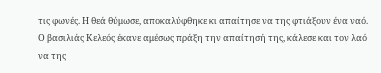τις φωνές. Η θεά θύμωσε, αποκαλύφθηκε κι απαίτησε να της φτιάξουν ένα ναό. Ο βασιλιάς Κελεός έκανε αμέσως πράξη την απαίτησή της, κάλεσε και τον λαό να της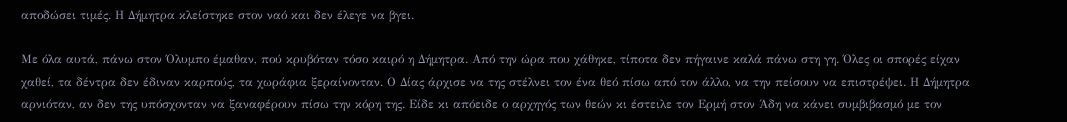αποδώσει τιμές. Η Δήμητρα κλείστηκε στον ναό και δεν έλεγε να βγει.

Με όλα αυτά, πάνω στον Όλυμπο έμαθαν, πού κρυβόταν τόσο καιρό η Δήμητρα. Από την ώρα που χάθηκε, τίποτα δεν πήγαινε καλά πάνω στη γη. Όλες οι σπορές είχαν χαθεί, τα δέντρα δεν έδιναν καρπούς, τα χωράφια ξεραίνονταν. Ο Δίας άρχισε να της στέλνει τον ένα θεό πίσω από τον άλλο, να την πείσουν να επιστρέψει. Η Δήμητρα αρνιόταν, αν δεν της υπόσχονταν να ξαναφέρουν πίσω την κόρη της. Είδε κι απόειδε ο αρχηγός των θεών κι έστειλε τον Ερμή στον Άδη να κάνει συμβιβασμό με τον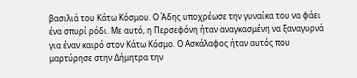βασιλιά του Κάτω Κόσμου. Ο Άδης υποχρέωσε την γυναίκα του να φάει ένα σπυρί ρόδι. Με αυτό, η Περσεφόνη ήταν αναγκασμένη να ξαναγυρνά για έναν καιρό στον Κάτω Κόσμο. Ο Ασκάλαφος ήταν αυτός που μαρτύρησε στην Δήμητρα την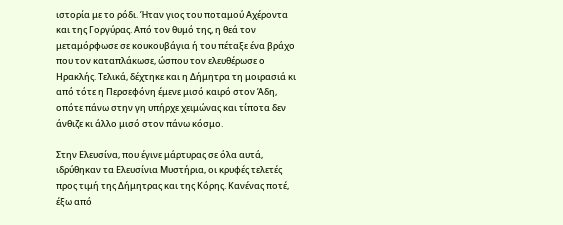ιστορία με το ρόδι. Ήταν γιος του ποταμού Αχέροντα και της Γοργύρας. Από τον θυμό της, η θεά τον μεταμόρφωσε σε κουκουβάγια ή του πέταξε ένα βράχο που τον καταπλάκωσε, ώσπου τον ελευθέρωσε ο Ηρακλής. Τελικά, δέχτηκε και η Δήμητρα τη μοιρασιά κι από τότε η Περσεφόνη έμενε μισό καιρό στον Άδη, οπότε πάνω στην γη υπήρχε χειμώνας και τίποτα δεν άνθιζε κι άλλο μισό στον πάνω κόσμο.

Στην Ελευσίνα, που έγινε μάρτυρας σε όλα αυτά, ιδρύθηκαν τα Ελευσίνια Μυστήρια, οι κρυφές τελετές προς τιμή της Δήμητρας και της Κόρης. Κανένας ποτέ, έξω από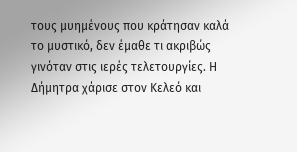τους μυημένους που κράτησαν καλά το μυστικό, δεν έμαθε τι ακριβώς γινόταν στις ιερές τελετουργίες. Η Δήμητρα χάρισε στον Κελεό και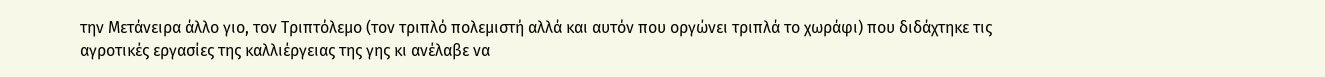την Μετάνειρα άλλο γιο, τον Τριπτόλεμο (τον τριπλό πολεμιστή αλλά και αυτόν που οργώνει τριπλά το χωράφι) που διδάχτηκε τις αγροτικές εργασίες της καλλιέργειας της γης κι ανέλαβε να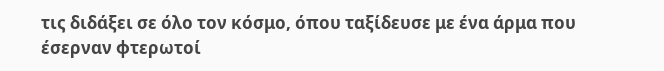τις διδάξει σε όλο τον κόσμο, όπου ταξίδευσε με ένα άρμα που έσερναν φτερωτοί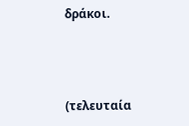δράκοι.



(τελευταία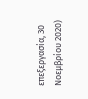επεξεργασία, 30 Νοεμβρίου 2020)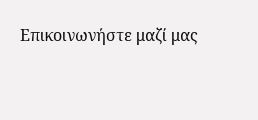Επικοινωνήστε μαζί μας